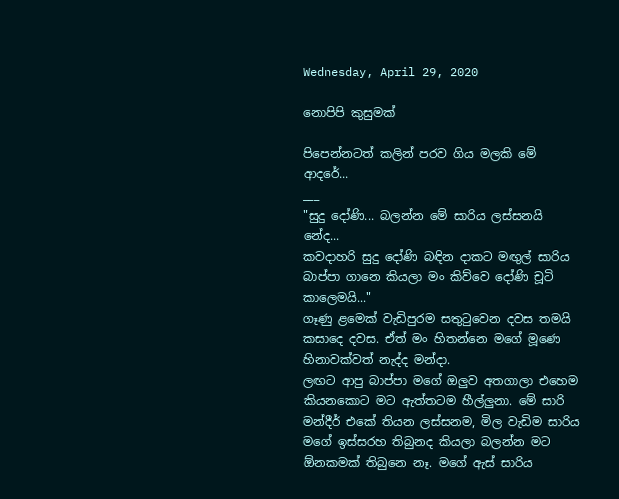Wednesday, April 29, 2020

නොපිපි කුසුමක්

පිපෙන්නටත් කලින් පරව ගිය මලකි මේ ආදරේ...
___
"සුදු දෝණි... බලන්න මේ සාරිය ලස්සනයි නේද...
කවදාහරි සුදු දෝණි බඳින දාකට මඟුල් සාරිය බාප්පා ගානෙ කියලා මං කිව්වෙ දෝණි චූටි කාලෙමයි..."
ගෑණු ළමෙක් වැඩිපුරම සතුටුවෙන දවස තමයි කසාදෙ දවස. ඒත් මං හිතන්නෙ මගේ මූණෙ හිනාවක්වත් නැද්ද මන්දා.
ලඟට ආපු බාප්පා මගේ ඔලුව අතගාලා එහෙම කියනකොට මට ඇත්තටම හීල්ලුනා. මේ සාරි මන්දීර් එකේ තියන ලස්සනම, මිල වැඩිම සාරිය මගේ ඉස්සරහ තිබුනද කියලා බලන්න මට ඕනකමක් තිබුනෙ නෑ. මගේ ඇස් සාරිය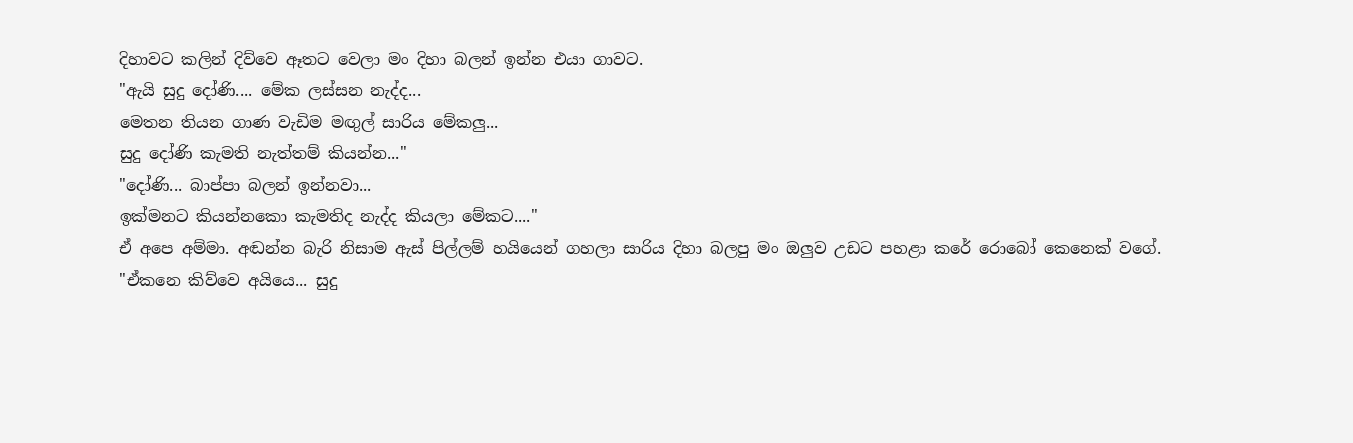දිහාවට කලින් දිව්වෙ ඈතට වෙලා මං දිහා බලන් ඉන්න එයා ගාවට.
"ඇයි සුදු දෝණි.... මේක ලස්සන නැද්ද...
මෙතන තියන ගාණ වැඩිම මඟුල් සාරිය මේකලු...
සුදු දෝණි කැමති නැත්තම් කියන්න..."
"දෝණි... බාප්පා බලන් ඉන්නවා...
ඉක්මනට කියන්නකො කැමතිද නැද්ද කියලා මේකට...."
ඒ අපෙ අම්මා. අඬන්න බැරි නිසාම ඇස් පිල්ලම් හයියෙන් ගහලා සාරිය දිහා බලපු මං ඔලුව උඩට පහළා කරේ රොබෝ කෙනෙක් වගේ.
"ඒකනෙ කිව්වෙ අයියෙ... සුදු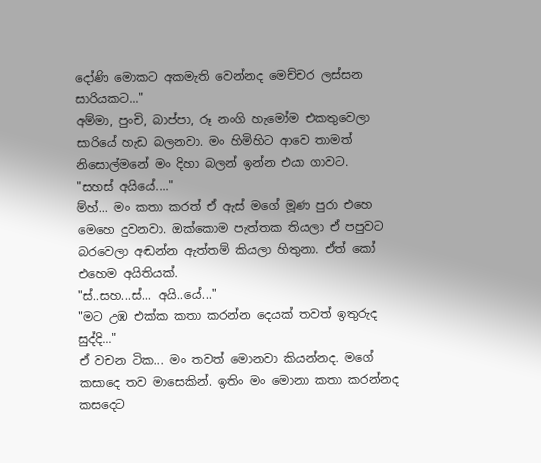දෝණි මොකට අකමැති වෙන්නද මෙච්චර ලස්සන සාරියකට..."
අම්මා, පුංචි, බාප්පා, රූ නංගි හැමෝම එකතුවෙලා සාරියේ හැඩ බලනවා. මං හිමිහිට ආවෙ තාමත් නිසොල්මනේ මං දිහා බලන් ඉන්න එයා ගාවට.
"සහස් අයියේ...."
ම්හ්... මං කතා කරත් ඒ ඇස් මගේ මූණ පුරා එහෙ මෙහෙ දුවනවා. ඔක්කොම පැත්තක තියලා ඒ පපුවට බරවෙලා අඬන්න ඇත්තම් කියලා හිතුනා. ඒත් කෝ එහෙම අයිතියක්.
"ස්..සහ...ස්... අයි..යේ..."
"මට උඹ එක්ක කතා කරන්න දෙයක් තවත් ඉතුරුද සුද්දි..."
ඒ වචන ටික... මං තවත් මොනවා කියන්නද. මගේ කසාදෙ තව මාසෙකින්. ඉතිං මං මොනා කතා කරන්නද කසදෙට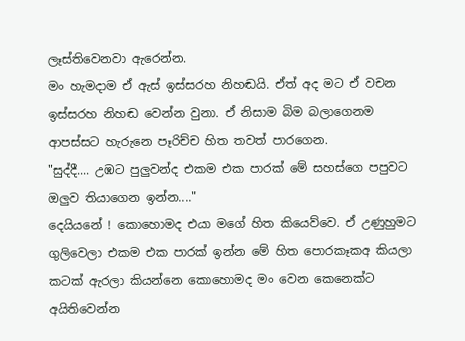ලෑස්තිවෙනවා ඇරෙන්න.
මං හැමදාම ඒ ඇස් ඉස්සරහ නිහඬයි. ඒත් අද මට ඒ වචන ඉස්සරහ නිහඬ වෙන්න වුනා. ඒ නිසාම බිම බලාගෙනම ආපස්සට හැරුනෙ පෑරිච්ච හිත තවත් පාරගෙන.
"සුද්දී.... උඹට පුලුවන්ද එකම එක පාරක් මේ සහස්ගෙ පපුවට ඔලුව තියාගෙන ඉන්න...."
දෙයියනේ ! කොහොමද එයා මගේ හිත කියෙව්වෙ. ඒ උණුහුමට ගුලිවෙලා එකම එක පාරක් ඉන්න මේ හිත පොරකෑකඅ කියලා කටක් ඇරලා කියන්නෙ කොහොමද මං වෙන කෙනෙක්ට අයිතිවෙන්න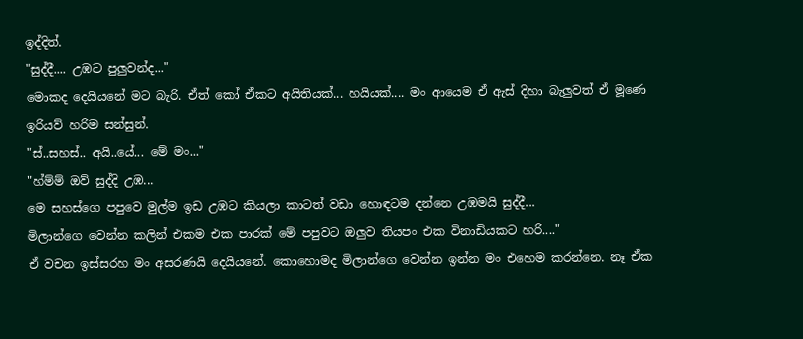ඉද්දිත්.
"සුද්දී.... උඹට පුලුවන්ද..."
මොකද දෙයියනේ මට බැරි. ඒත් කෝ ඒකට අයිතියක්... හයියක්.... මං ආයෙම ඒ ඇස් දිහා බැලුවත් ඒ මූණෙ ඉරියව් හරිම සන්සුන්.
"ස්..සහස්.. අයි..යේ... මේ මං..."
"හ්ම්ම් ඔව් සුද්දි උඹ...
මෙ සහස්ගෙ පපුවෙ මුල්ම ඉඩ උඹට කියලා කාටත් වඩා හොඳටම දන්නෙ උඹමයි සුද්දී...
මිලාන්ගෙ වෙන්න කලින් එකම එක පාරක් මේ පපුවට ඔලුව තියපං එක විනාඩියකට හරි...."
ඒ වචන ඉස්සරහ මං අසරණයි දෙයියනේ. කොහොමද මිලාන්ගෙ වෙන්න ඉන්න මං එහෙම කරන්නෙ. නෑ ඒක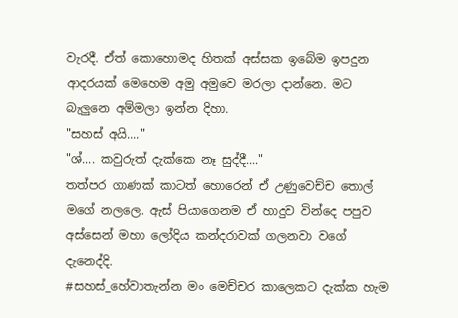වැරදී. ඒත් කොහොමද හිතක් අස්සක ඉබේම ඉපදුන ආදරයක් මෙහෙම අමු අමුවෙ මරලා දාන්නෙ. මට බැලුනෙ අම්මලා ඉන්න දිහා.
"සහස් අයි...."
"ශ්.... කවුරුත් දැක්කෙ නෑ සුද්දී...."
තත්පර ගාණක් කාටත් හොරෙන් ඒ උණුවෙච්ච තොල් මගේ නලලෙ. ඇස් පියාගෙනම ඒ හාදුව වින්දෙ පපුව අස්සෙන් මහා ලෝදිය කන්දරාවක් ගලනවා වගේ දැනෙද්දි.
#සහස්_හේවාතැන්න මං මෙච්චර කාලෙකට දැක්ක හැම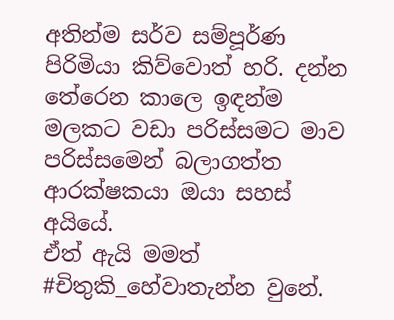අතින්ම සර්ව සම්පූර්ණ පිරිමියා කිව්වොත් හරි. දන්න තේරෙන කාලෙ ඉඳන්ම මලකට වඩා පරිස්සමට මාව පරිස්සමෙන් බලාගත්ත ආරක්ෂකයා ඔයා සහස් අයියේ.
ඒත් ඇයි මමත් #චිතුකි_හේවාතැන්න වුනේ.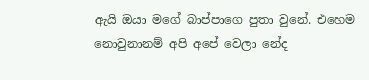ඇයි ඔයා මගේ බාප්පාගෙ පුතා වුනේ. එහෙම නොවුනානම් අපි අපේ වෙලා නේද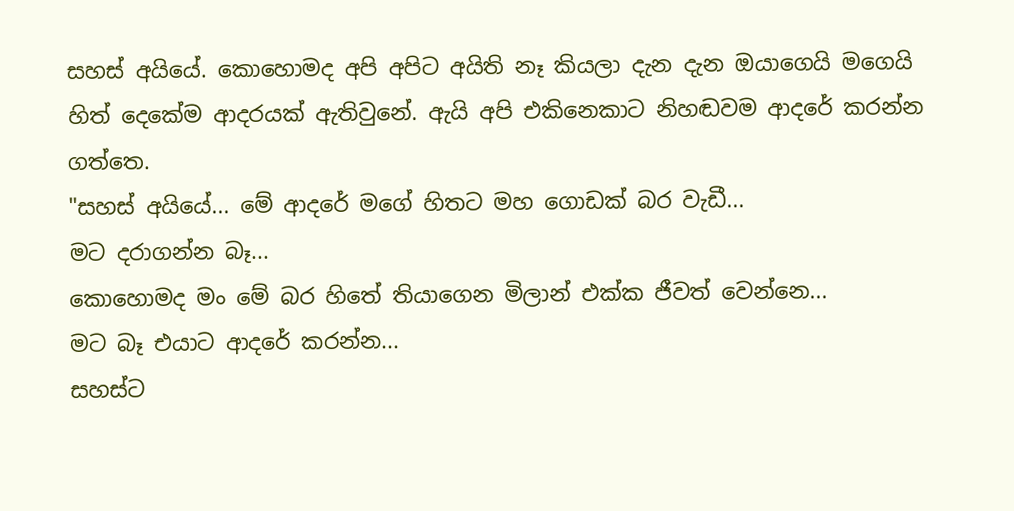සහස් අයියේ. කොහොමද අපි අපිට අයිති නෑ කියලා දැන දැන ඔයාගෙයි මගෙයි හිත් දෙකේම ආදරයක් ඇතිවුනේ. ඇයි අපි එකිනෙකාට නිහඬවම ආදරේ කරන්න ගත්තෙ.
"සහස් අයියේ... මේ ආදරේ මගේ හිතට මහ ගොඩක් බර වැඩී...
මට දරාගන්න බෑ...
කොහොමද මං මේ බර හිතේ තියාගෙන මිලාන් එක්ක ජීවත් වෙන්නෙ...
මට බෑ එයාට ආදරේ කරන්න...
සහස්ට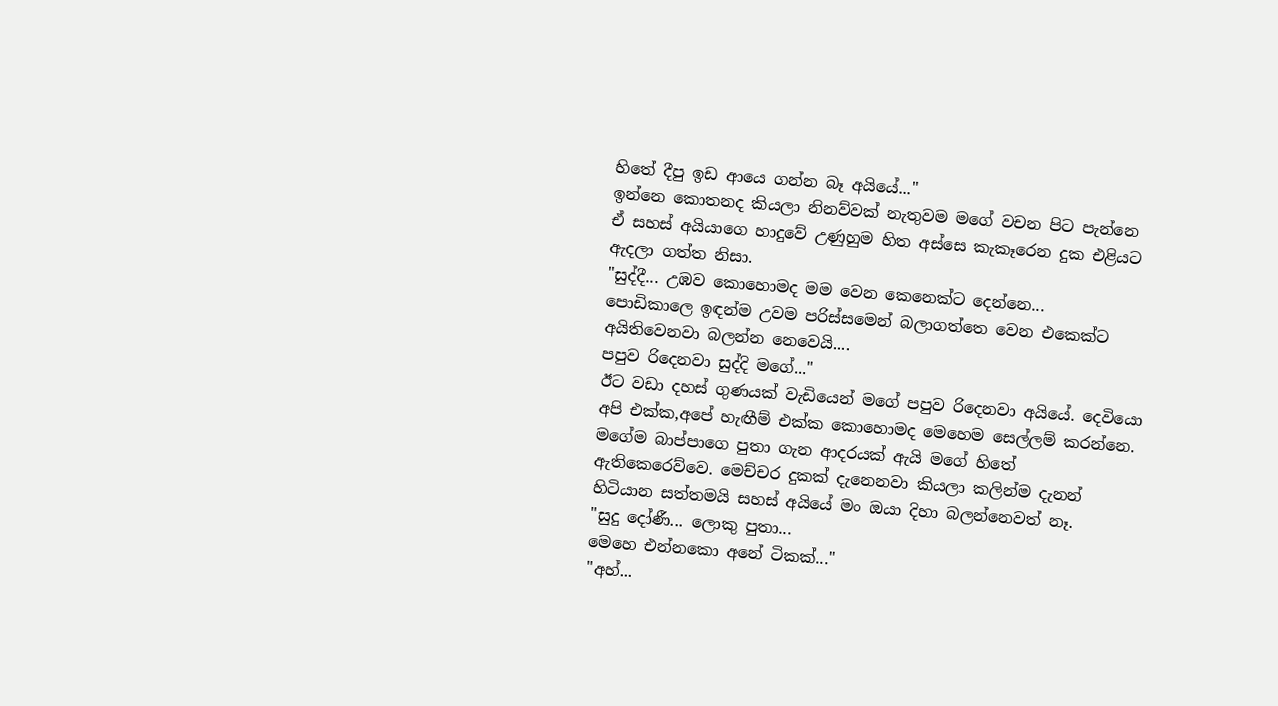හිතේ දීපු ඉඩ ආයෙ ගන්න බෑ අයියේ..."
ඉන්නෙ කොතනද කියලා නිනව්වක් නැතුවම මගේ වචන පිට පැන්නෙ ඒ සහස් අයියාගෙ හාදුවේ උණුහුම හිත අස්සෙ කැකෑරෙන දුක එළියට ඇදලා ගත්ත නිසා.
"සුද්දී... උඹව කොහොමද මම වෙන කෙනෙක්ට දෙන්නෙ...
පොඩිකාලෙ ඉඳන්ම උවම පරිස්සමෙන් බලාගත්තෙ වෙන එකෙක්ට අයිතිවෙනවා බලන්න නෙවෙයි....
පපුව රිදෙනවා සුද්දි මගේ..."
ඊට වඩා දහස් ගුණයක් වැඩියෙන් මගේ පපුව රිදෙනවා අයියේ. දෙවියො අපි එක්ක,අපේ හැඟීම් එක්ක කොහොමද මෙහෙම සෙල්ලම් කරන්නෙ. මගේම බාප්පාගෙ පුතා ගැන ආදරයක් ඇයි මගේ හිතේ ඇතිකෙරෙව්වෙ. මෙච්චර දුකක් දැනෙනවා කියලා කලින්ම දැනන් හිටියාන සත්තමයි සහස් අයියේ මං ඔයා දිහා බලන්නෙවත් නෑ.
"සුදු දෝණී... ලොකු පුතා...
මෙහෙ එන්නකො අනේ ටිකක්..."
"අහ්...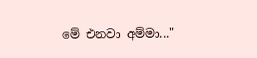මේ එනවා අම්මා..."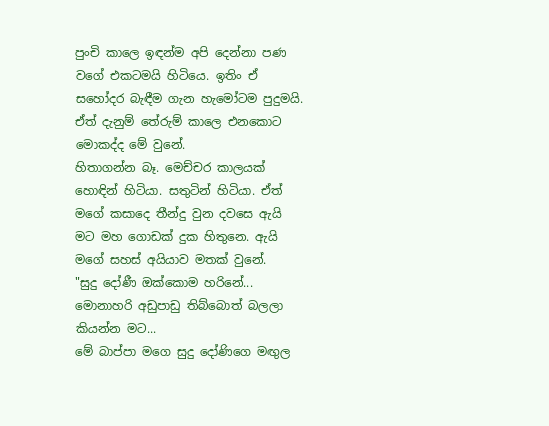පුංචි කාලෙ ඉඳන්ම අපි දෙන්නා පණ වගේ එකටමයි හිටියෙ. ඉතිං ඒ සහෝදර බැඳීම ගැන හැමෝටම පුදුමයි. ඒත් දැනුම් තේරුම් කාලෙ එනකොට මොකද්ද මේ වුනේ.
හිතාගන්න බෑ. මෙච්චර කාලයක් හොඳින් හිටියා. සතුටින් හිටියා. ඒත් මගේ කසාදෙ තීන්දු වුන දවසෙ ඇයි මට මහ ගොඩක් දුක හිතුනෙ. ඇයි මගේ සහස් අයියාව මතක් වුනේ.
"සුදු දෝණී ඔක්කොම හරිනේ...
මොනාහරි අඩුපාඩු තිබ්බොත් බලලා කියන්න මට...
මේ බාප්පා මගෙ සුදු දෝණිගෙ මඟුල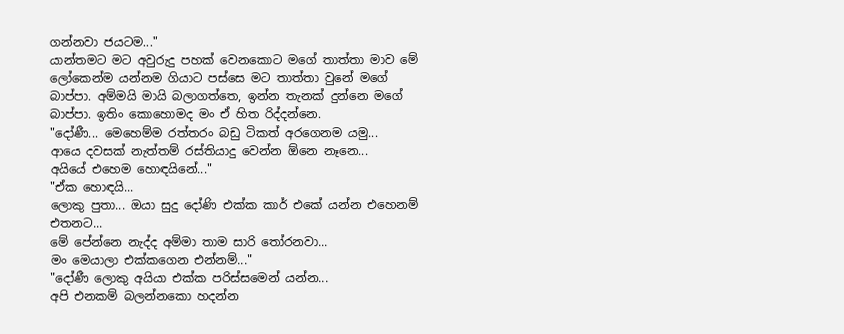ගන්නවා ජයටම..."
යාන්තමට මට අවුරුදු පහක් වෙනකොට මගේ තාත්තා මාව මේ ලෝකෙන්ම යන්නම ගියාට පස්සෙ මට තාත්තා වුනේ මගේ බාප්පා. අම්මයි මායි බලාගත්තෙ, ඉන්න තැනක් දුන්නෙ මගේ බාප්පා. ඉතිං කොහොමද මං ඒ හිත රිද්දන්නෙ.
"දෝණී... මෙහෙම්ම රත්තරං බඩු ටිකත් අරගෙනම යමු...
ආයෙ දවසක් නැත්තම් රස්තියාදු වෙන්න ඕනෙ නෑනෙ...
අයියේ එහෙම හොඳයිනේ..."
"ඒක හොඳයි...
ලොකු පුතා... ඔයා සුදු දෝණි එක්ක කාර් එකේ යන්න එහෙනම් එතනට...
මේ පේන්නෙ නැද්ද අම්මා තාම සාරි තෝරනවා...
මං මෙයාලා එක්කගෙන එන්නම්..."
"දෝණී ලොකු අයියා එක්ක පරිස්සමෙන් යන්න...
අපි එනකම් බලන්නකො හදන්න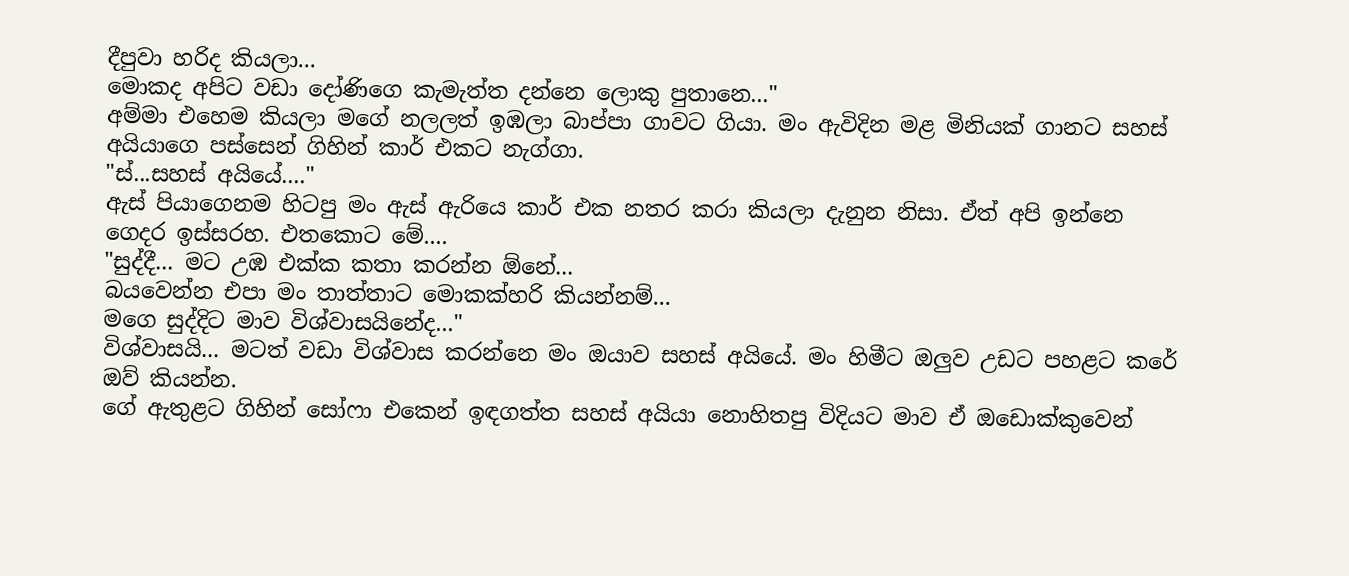දීපුවා හරිද කියලා...
මොකද අපිට වඩා දෝණිගෙ කැමැත්ත දන්නෙ ලොකු පුතානෙ..."
අම්මා එහෙම කියලා මගේ නලලත් ඉඹලා බාප්පා ගාවට ගියා. මං ඇවිදින මළ මිනියක් ගානට සහස් අයියාගෙ පස්සෙන් ගිහින් කාර් එකට නැග්ගා.
"ස්...සහස් අයියේ...."
ඇස් පියාගෙනම හිටපු මං ඇස් ඇරියෙ කාර් එක නතර කරා කියලා දැනුන නිසා. ඒත් අපි ඉන්නෙ ගෙදර ඉස්සරහ. එතකොට මේ....
"සුද්දී... මට උඹ එක්ක කතා කරන්න ඕනේ...
බයවෙන්න එපා මං තාත්තාට මොකක්හරි කියන්නම්...
මගෙ සුද්දිට මාව විශ්වාසයිනේද..."
විශ්වාසයි... මටත් වඩා විශ්වාස කරන්නෙ මං ඔයාව සහස් අයියේ. මං හිමීට ඔලුව උඩට පහළට කරේ ඔව් කියන්න.
ගේ ඇතුළට ගිහින් සෝෆා එකෙන් ඉඳගත්ත සහස් අයියා නොහිතපු විදියට මාව ඒ ඔඩොක්කුවෙන්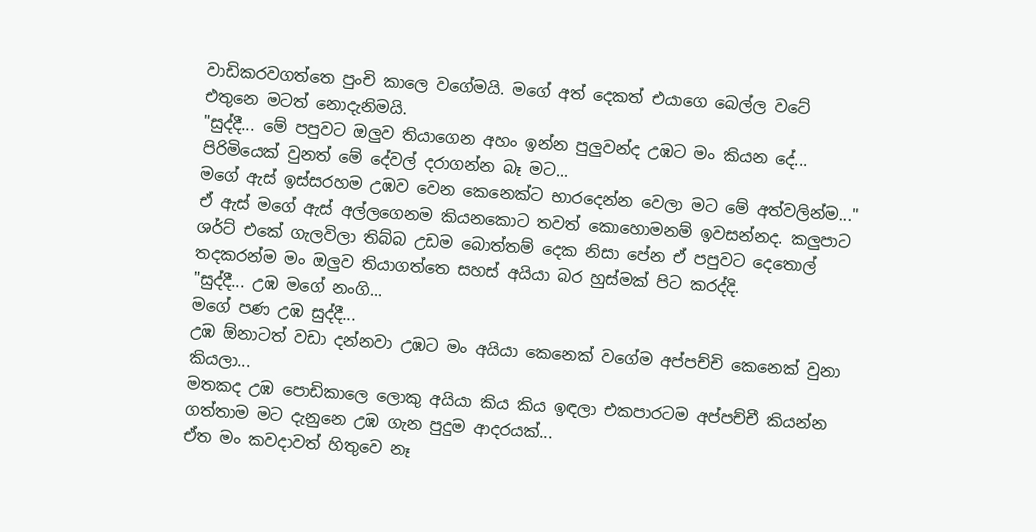වාඩිකරවගත්තෙ පුංචි කාලෙ වගේමයි. මගේ අත් දෙකත් එයාගෙ බෙල්ල වටේ එතුනෙ මටත් නොදැනිමයි.
"සුද්දී... මේ පපුවට ඔලුව තියාගෙන අහං ඉන්න පුලුවන්ද උඹට මං කියන දේ...
පිරිමියෙක් වුනත් මේ දේවල් දරාගන්න බෑ මට...
මගේ ඇස් ඉස්සරහම උඹව වෙන කෙනෙක්ට භාරදෙන්න වෙලා මට මේ අත්වලින්ම..."
ඒ ඇස් මගේ ඇස් අල්ලගෙනම කියනකොට තවත් කොහොමනම් ඉවසන්නද. කලුපාට ශර්ට් එකේ ගැලවිලා තිබ්බ උඩම බොත්තම් දෙක නිසා පේන ඒ පපුවට දෙතොල් තදකරන්ම මං ඔලුව තියාගත්තෙ සහස් අයියා බර හුස්මක් පිට කරද්දි.
"සුද්දී... උඹ මගේ නංගි...
මගේ පණ උඹ සුද්දී...
උඹ ඕනාටත් වඩා දන්නවා උඹට මං අයියා කෙනෙක් වගේම අප්පච්චි කෙනෙක් වුනා කියලා...
මතකද උඹ පොඩිකාලෙ ලොකු අයියා කිය කිය ඉඳලා එකපාරටම අප්පච්චී කියන්න ගත්තාම මට දැනුනෙ උඹ ගැන පුදුම ආදරයක්...
ඒත මං කවදාවත් හිතුවෙ නෑ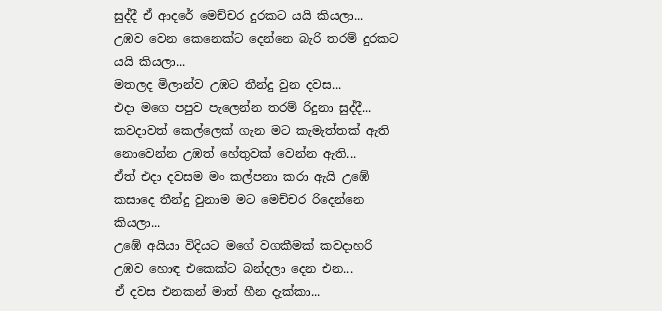සුද්දී ඒ ආදරේ මෙච්චර දුරකට යයි කියලා...
උඹව වෙන කෙනෙක්ට දෙන්නෙ බැරි තරම් දුරකට යයි කියලා...
මතලද මිලාන්ව උඹට තීන්දු වුන දවස...
එදා මගෙ පපුව පැලෙන්න තරම් රිදුනා සුද්දී...
කවදාවත් කෙල්ලෙක් ගැන මට කැමැත්තක් ඇති නොවෙන්න උඹත් හේතුවක් වෙන්න ඇති...
ඒත් එදා දවසම මං කල්පනා කරා ඇයි උඹේ කසාදෙ තීන්දු වුනාම මට මෙච්චර රිදෙන්නෙ කියලා...
උඹේ අයියා විදියට මගේ වගකීමක් කවදාහරි උඹව හොඳ එකෙක්ට බන්දලා දෙන එන...
ඒ දවස එනකන් මාත් හීන දැක්කා...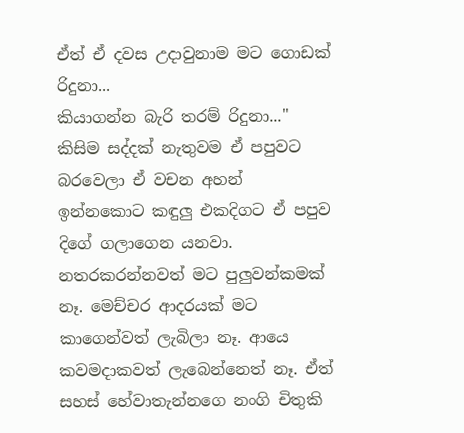ඒත් ඒ දවස උදාවුනාම මට ගොඩක් රිදුනා...
කියාගන්න බැරි තරම් රිදුනා..."
කිසිම සද්දක් නැතුවම ඒ පපුවට බරවෙලා ඒ වචන අහන් ඉන්නකොට කඳුලු එකදිගට ඒ පපුව දිගේ ගලාගෙන යනවා. නතරකරන්නවත් මට පුලුවන්කමක් නෑ. මෙච්චර ආදරයක් මට කාගෙන්වත් ලැබිලා නෑ. ආයෙ කවමදාකවත් ලැබෙන්නෙත් නෑ. ඒත් සහස් හේවාතැන්නගෙ නංගි චිතුකි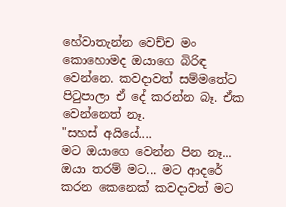හේවාතැන්න වෙච්ච මං කොහොමද ඔයාගෙ බිරිඳ වෙන්නෙ. කවදාවත් සම්මතේට පිටුපාලා ඒ දේ කරන්න බෑ. ඒක වෙන්නෙත් නෑ.
"සහස් අයියේ....
මට ඔයාගෙ වෙන්න පින නෑ...
ඔයා තරම් මට... මට ආදරේ කරන කෙනෙක් කවදාවත් මට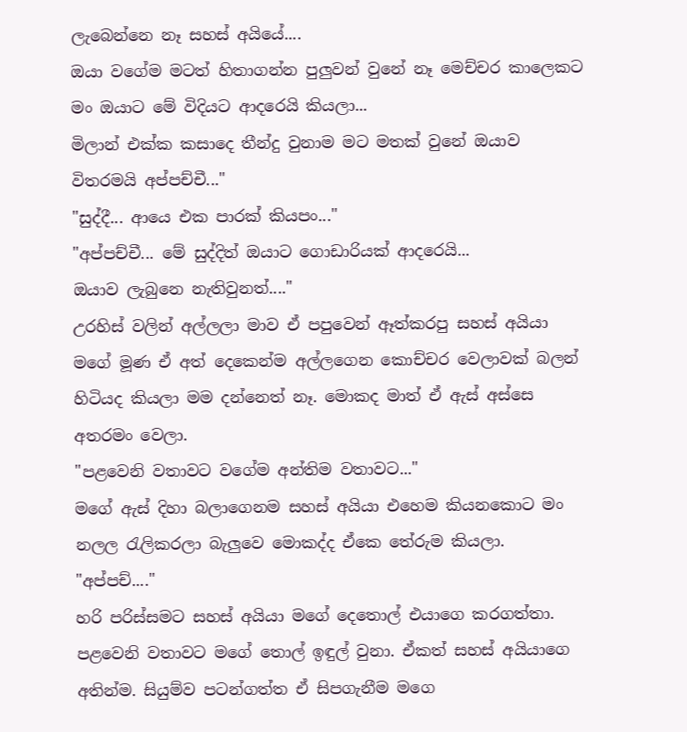ලැබෙන්නෙ නෑ සහස් අයියේ....
ඔයා වගේම මටත් හිතාගන්න පුලුවන් වුනේ නෑ මෙච්චර කාලෙකට මං ඔයාට මේ විදියට ආදරෙයි කියලා...
මිලාන් එක්ක කසාදෙ තීන්දු වුනාම මට මතක් වුනේ ඔයාව විතරමයි අප්පච්චී..."
"සුද්දී... ආයෙ එක පාරක් කියපං..."
"අප්පච්චී... මේ සුද්දිත් ඔයාට ගොඩාරියක් ආදරෙයි...
ඔයාව ලැබුනෙ නැතිවුනත්...."
උරහිස් වලින් අල්ලලා මාව ඒ පපුවෙන් ඈත්කරපු සහස් අයියා මගේ මූණ ඒ අත් දෙකෙන්ම අල්ලගෙන කොච්චර වෙලාවක් බලන් හිටියද කියලා මම දන්නෙත් නෑ. මොකද මාත් ඒ ඇස් අස්සෙ අතරමං වෙලා.
"පළවෙනි වතාවට වගේම අන්තිම වතාවට..."
මගේ ඇස් දිහා බලාගෙනම සහස් අයියා එහෙම කියනකොට මං නලල රැලිකරලා බැලුවෙ මොකද්ද ඒකෙ තේරුම කියලා.
"අප්පච්...."
හරි පරිස්සමට සහස් අයියා මගේ දෙතොල් එයාගෙ කරගත්තා. පළවෙනි වතාවට මගේ තොල් ඉඳුල් වුනා. ඒකත් සහස් අයියාගෙ අතින්ම. සියුම්ව පටන්ගත්ත ඒ සිපගැනීම මගෙ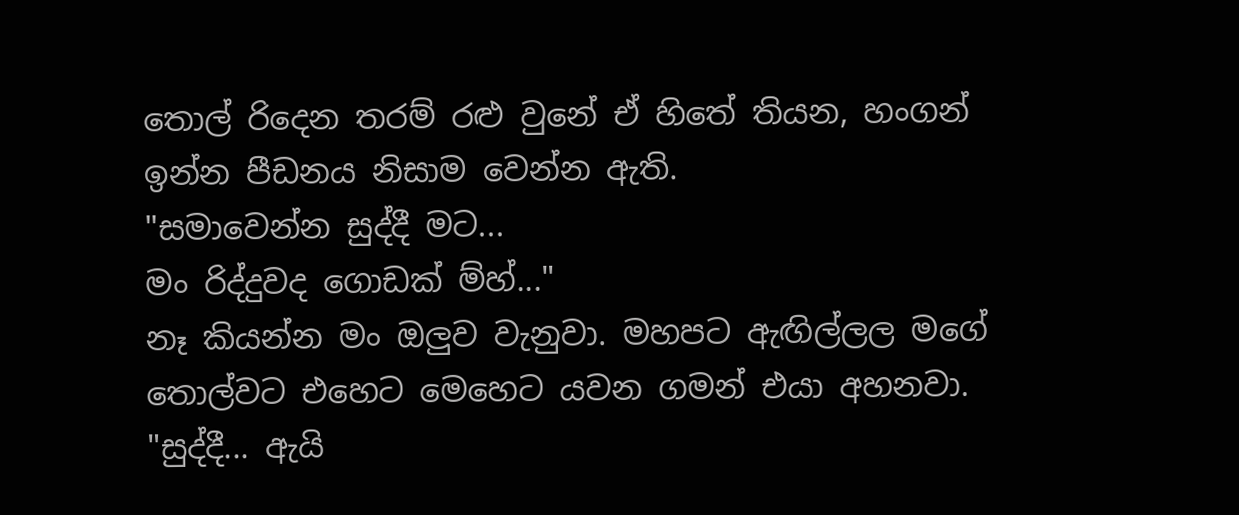තොල් රිදෙන තරම් රළු වුනේ ඒ හිතේ තියන, හංගන් ඉන්න පීඩනය නිසාම වෙන්න ඇති.
"සමාවෙන්න සුද්දී මට...
මං රිද්දුවද ගොඩක් ම්හ්..."
නෑ කියන්න මං ඔලුව වැනුවා. මහපට ඇඟිල්ලල මගේ තොල්වට එහෙට මෙහෙට යවන ගමන් එයා අහනවා.
"සුද්දී... ඇයි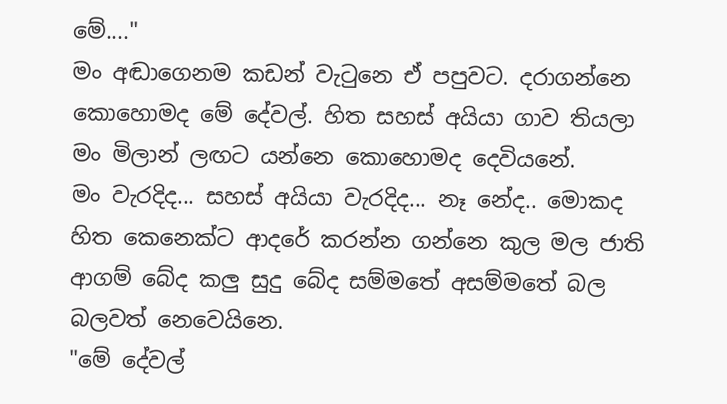මේ...."
මං අඬාගෙනම කඩන් වැටුනෙ ඒ පපුවට. දරාගන්නෙ කොහොමද මේ දේවල්. හිත සහස් අයියා ගාව තියලා මං මිලාන් ලඟට යන්නෙ කොහොමද දෙවියනේ.
මං වැරදිද... සහස් අයියා වැරදිද... නෑ නේද.. මොකද හිත කෙනෙක්ට ආදරේ කරන්න ගන්නෙ කුල මල ජාති ආගම් බේද කලු සුදු බේද සම්මතේ අසම්මතේ බල බලවත් නෙවෙයිනෙ.
"මේ දේවල්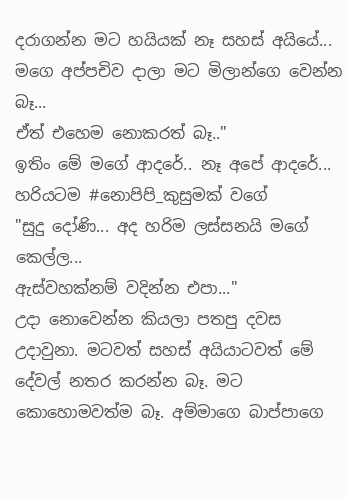දරාගන්න මට හයියක් නෑ සහස් අයියේ...
මගෙ අප්පචිව දාලා මට මිලාන්ගෙ වෙන්න බෑ...
ඒත් එහෙම නොකරත් බෑ.."
ඉතිං මේ මගේ ආදරේ.. නෑ අපේ ආදරේ... හරියටම #නොපිපි_කුසුමක් වගේ
"සුදු දෝණි... අද හරිම ලස්සනයි මගේ කෙල්ල...
ඇස්වහක්නම් වදින්න එපා..."
උදා නොවෙන්න කියලා පතපු දවස උදාවුනා. මටවත් සහස් අයියාටවත් මේ දේවල් නතර කරන්න බෑ. මට කොහොමවත්ම බෑ. අම්මාගෙ බාප්පාගෙ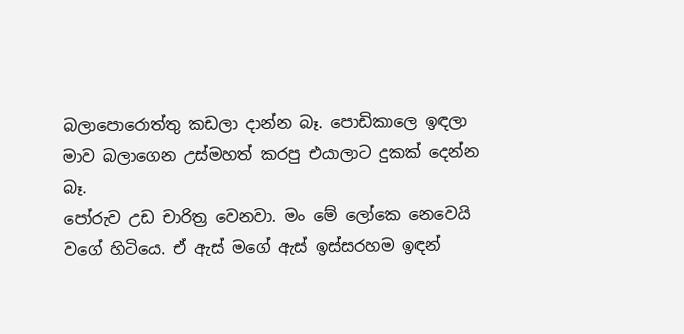බලාපොරොත්තු කඩලා දාන්න බෑ. පොඩිකාලෙ ඉඳලා මාව බලාගෙන උස්මහත් කරපු එයාලාට දුකක් දෙන්න බෑ.
පෝරුව උඩ චාරිත්‍ර වෙනවා. මං මේ ලෝකෙ නෙවෙයි වගේ හිටියෙ. ඒ ඇස් මගේ ඇස් ඉස්සරහම ඉඳන්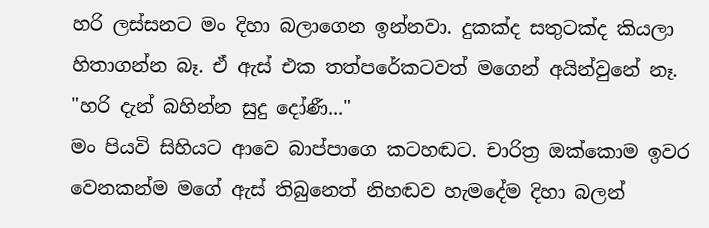හරි ලස්සනට මං දිහා බලාගෙන ඉන්නවා. දුකක්ද සතුටක්ද කියලා හිතාගන්න බෑ. ඒ ඇස් එක තත්පරේකටවත් මගෙන් අයින්වුනේ නෑ.
"හරි දැන් බහින්න සුදු දෝණී..."
මං පියවි සිහියට ආවෙ බාප්පාගෙ කටහඬට. චාරිත්‍ර ඔක්කොම ඉවර වෙනකන්ම මගේ ඇස් තිබුනෙත් නිහඬව හැමදේම දිහා බලන්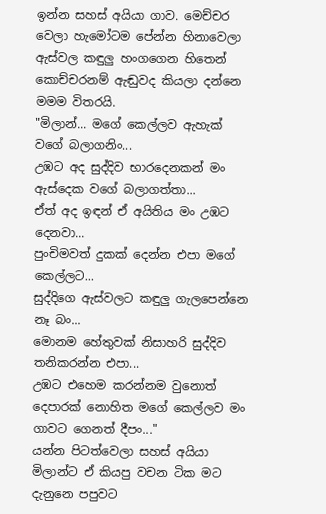ඉන්න සහස් අයියා ගාව. මෙච්චර වෙලා හැමෝටම පේන්න හිනාවෙලා ඇස්වල කඳුලු හංගගෙන හිතෙන් කොච්චරනම් ඇඬුවද කියලා දන්නෙ මමම විතරයි.
"මිලාන්... මගේ කෙල්ලව ඇහැක් වගේ බලාගනිං...
උඹට අද සුද්දිව භාරදෙනකන් මං ඇස්දෙක වගේ බලාගත්තා...
ඒත් අද ඉඳන් ඒ අයිතිය මං උඹට දෙනවා...
පුංචිමවත් දුකක් දෙන්න එපා මගේ කෙල්ලට...
සුද්දිගෙ ඇස්වලට කඳුලු ගැලපෙන්නෙ නෑ බං...
මොනම හේතුවක් නිසාහරි සුද්දිව තනිකරන්න එපා...
උඹට එහෙම කරන්නම වුනොත් දෙපාරක් නොහිත මගේ කෙල්ලව මං ගාවට ගෙනත් දීපං..."
යන්න පිටත්වෙලා සහස් අයියා මිලාන්ට ඒ කියපු වචන ටික මට දැනුනෙ පපුවට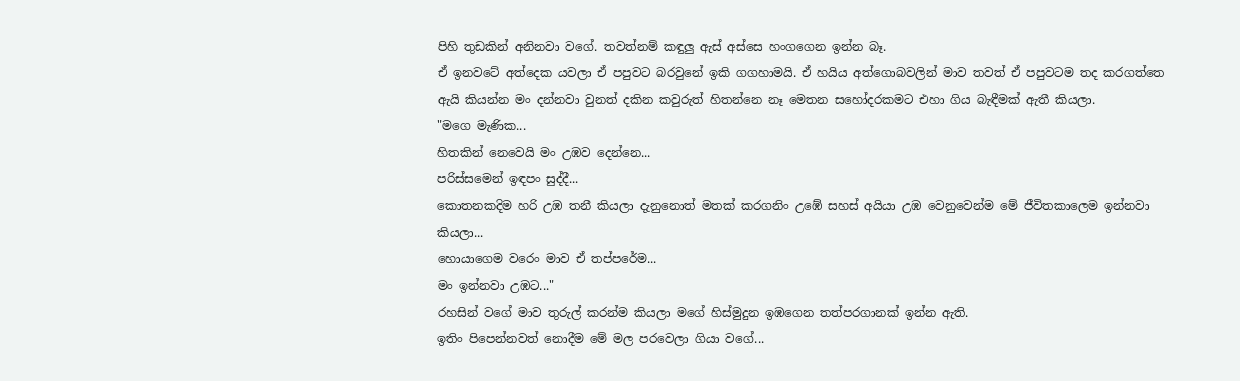පිහි තුඩකින් අනිනවා වගේ. තවත්නම් කඳුලු ඇස් අස්සෙ හංගගෙන ඉන්න බෑ.
ඒ ඉනවටේ අත්දෙක යවලා ඒ පපුවට බරවුනේ ඉකි ගගහාමයි. ඒ හයිය අත්ගොබවලින් මාව තවත් ඒ පපුවටම තද කරගත්තෙ ඇයි කියන්න මං දන්නවා වුනත් දකින කවුරුත් හිතන්නෙ නෑ මෙතන සහෝදරකමට එහා ගිය බැඳීමක් ඇතී කියලා.
"මගෙ මැණික...
හිතකින් නෙවෙයි මං උඹව දෙන්නෙ...
පරිස්සමෙන් ඉඳපං සුද්දී...
කොතනකදිම හරි උඹ තනී කියලා දැනුනොත් මතක් කරගනිං උඹේ සහස් අයියා උඹ වෙනුවෙන්ම මේ ජීවිතකාලෙම ඉන්නවා කියලා...
හොයාගෙම වරෙං මාව ඒ තප්පරේම...
මං ඉන්නවා උඹට..."
රහසින් වගේ මාව තුරුල් කරන්ම කියලා මගේ හිස්මුදුන ඉඹගෙන තත්පරගානක් ඉන්න ඇති.
ඉතිං පිපෙන්නවත් නොදීම මේ මල පරවෙලා ගියා වගේ...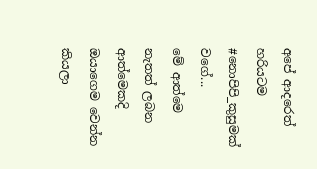අපේ ආදරෙත් හරියටම #නොපිපි_කුසුමක් වගේ...
මේ ආත්මෙ නැතත් ලබන ආත්මෙකදි ඔයාගෙම වෙන්න කියලා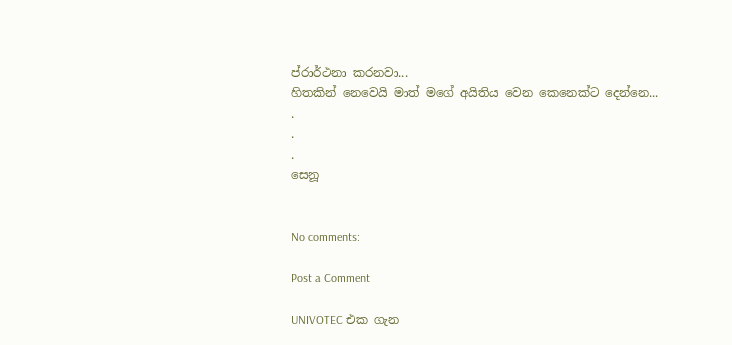ප්රාර්ථනා කරනවා...
හිතකින් නෙවෙයි මාත් මගේ අයිතිය වෙන කෙනෙක්ට දෙන්නෙ...
.
.
.
සෙනූ


No comments:

Post a Comment

UNIVOTEC එක ගැන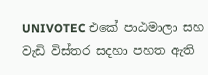UNIVOTEC එකේ පාඨමාලා සහ වැඩි විස්තර සදහා පහත ඇති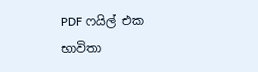PDF ෆයිල් එක භාවිතා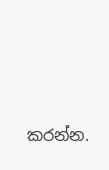කරන්න.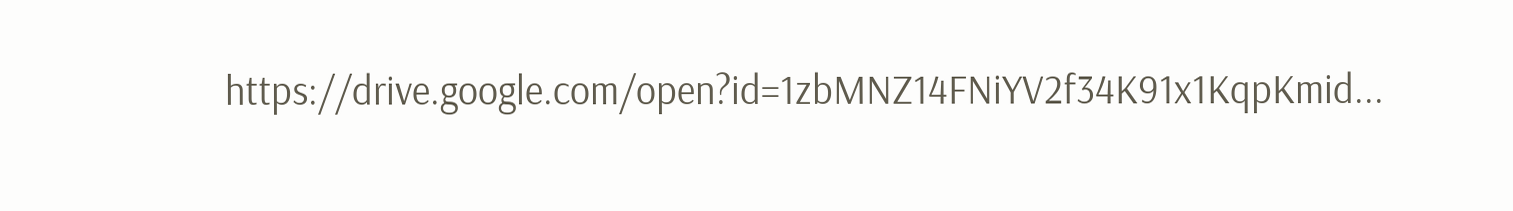https://drive.google.com/open?id=1zbMNZ14FNiYV2f34K91x1KqpKmid...